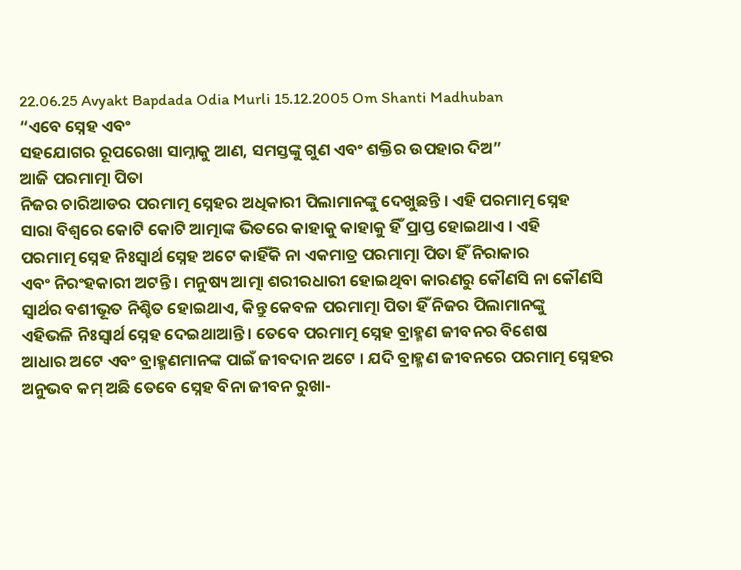22.06.25 Avyakt Bapdada Odia Murli 15.12.2005 Om Shanti Madhuban
“ଏବେ ସ୍ନେହ ଏବଂ
ସହଯୋଗର ରୂପରେଖା ସାମ୍ନାକୁ ଆଣ, ସମସ୍ତଙ୍କୁ ଗୁଣ ଏବଂ ଶକ୍ତିର ଉପହାର ଦିଅ”
ଆଜି ପରମାତ୍ମା ପିତା
ନିଜର ଚାରିଆଡର ପରମାତ୍ମ ସ୍ନେହର ଅଧିକାରୀ ପିଲାମାନଙ୍କୁ ଦେଖୁଛନ୍ତି । ଏହି ପରମାତ୍ମ ସ୍ନେହ
ସାରା ବିଶ୍ୱରେ କୋଟି କୋଟି ଆତ୍ମାଙ୍କ ଭିତରେ କାହାକୁ କାହାକୁ ହିଁ ପ୍ରାପ୍ତ ହୋଇଥାଏ । ଏହି
ପରମାତ୍ମ ସ୍ନେହ ନିଃସ୍ୱାର୍ଥ ସ୍ନେହ ଅଟେ କାହିଁକି ନା ଏକମାତ୍ର ପରମାତ୍ମା ପିତା ହିଁ ନିରାକାର
ଏବଂ ନିରଂହକାରୀ ଅଟନ୍ତି । ମନୁଷ୍ୟ ଆତ୍ମା ଶରୀରଧାରୀ ହୋଇଥିବା କାରଣରୁ କୌଣସି ନା କୌଣସି
ସ୍ୱାର୍ଥର ବଶୀଭୂତ ନିଶ୍ଚିତ ହୋଇଥାଏ, କିନ୍ତୁ କେବଳ ପରମାତ୍ମା ପିତା ହିଁ ନିଜର ପିଲାମାନଙ୍କୁ
ଏହିଭଳି ନିଃସ୍ୱାର୍ଥ ସ୍ନେହ ଦେଇଥାଆନ୍ତି । ତେବେ ପରମାତ୍ମ ସ୍ନେହ ବ୍ରାହ୍ମଣ ଜୀବନର ବିଶେଷ
ଆଧାର ଅଟେ ଏବଂ ବ୍ରାହ୍ମଣମାନଙ୍କ ପାଇଁ ଜୀବଦାନ ଅଟେ । ଯଦି ବ୍ରାହ୍ମଣ ଜୀବନରେ ପରମାତ୍ମ ସ୍ନେହର
ଅନୁଭବ କମ୍ ଅଛି ତେବେ ସ୍ନେହ ବିନା ଜୀବନ ରୁଖା-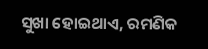ସୁଖା ହୋଇଥାଏ, ରମଣିକ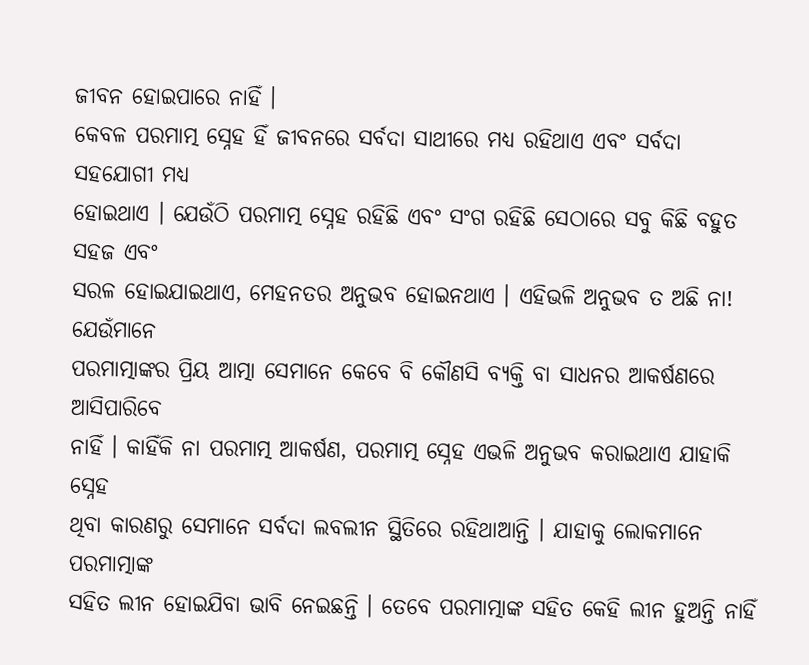ଜୀବନ ହୋଇପାରେ ନାହିଁ ।
କେବଳ ପରମାତ୍ମ ସ୍ନେହ ହିଁ ଜୀବନରେ ସର୍ବଦା ସାଥୀରେ ମଧ୍ୟ ରହିଥାଏ ଏବଂ ସର୍ବଦା ସହଯୋଗୀ ମଧ୍ୟ
ହୋଇଥାଏ । ଯେଉଁଠି ପରମାତ୍ମ ସ୍ନେହ ରହିଛି ଏବଂ ସଂଗ ରହିଛି ସେଠାରେ ସବୁ କିଛି ବହୁତ ସହଜ ଏବଂ
ସରଳ ହୋଇଯାଇଥାଏ, ମେହନତର ଅନୁଭବ ହୋଇନଥାଏ । ଏହିଭଳି ଅନୁଭବ ତ ଅଛି ନା! ଯେଉଁମାନେ
ପରମାତ୍ମାଙ୍କର ପ୍ରିୟ ଆତ୍ମା ସେମାନେ କେବେ ବି କୌଣସି ବ୍ୟକ୍ତି ବା ସାଧନର ଆକର୍ଷଣରେ ଆସିପାରିବେ
ନାହିଁ । କାହିଁକି ନା ପରମାତ୍ମ ଆକର୍ଷଣ, ପରମାତ୍ମ ସ୍ନେହ ଏଭଳି ଅନୁଭବ କରାଇଥାଏ ଯାହାକି ସ୍ନେହ
ଥିବା କାରଣରୁ ସେମାନେ ସର୍ବଦା ଲବଲୀନ ସ୍ଥିତିରେ ରହିଥାଆନ୍ତି । ଯାହାକୁ ଲୋକମାନେ ପରମାତ୍ମାଙ୍କ
ସହିତ ଲୀନ ହୋଇଯିବା ଭାବି ନେଇଛନ୍ତି । ତେବେ ପରମାତ୍ମାଙ୍କ ସହିତ କେହି ଲୀନ ହୁଅନ୍ତି ନାହିଁ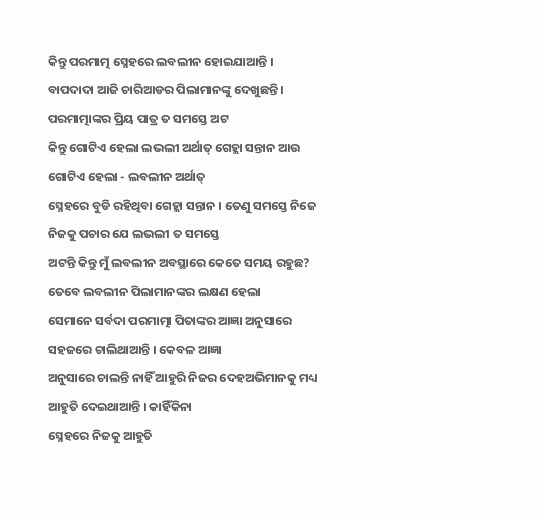କିନ୍ତୁ ପରମାତ୍ମ ସ୍ନେହରେ ଲବଲୀନ ହୋଇଯାଆନ୍ତି ।
ବାପଦାଦା ଆଜି ଚାରିଆଡର ପିଲାମାନଙ୍କୁ ଦେଖୁଛନ୍ତି । ପରମାତ୍ମାଙ୍କର ପ୍ରିୟ ପାତ୍ର ତ ସମସ୍ତେ ଅଟ
କିନ୍ତୁ ଗୋଟିଏ ହେଲା ଲଭଲୀ ଅର୍ଥାତ୍ ଗେହ୍ଲା ସନ୍ତାନ ଆଉ ଗୋଟିଏ ହେଲା - ଲବଲୀନ ଅର୍ଥାତ୍
ସ୍ନେହରେ ବୁଡି ରହିଥିବା ଗେହ୍ଲା ସନ୍ତାନ । ତେଣୁ ସମସ୍ତେ ନିଜେ ନିଜକୁ ପଚାର ଯେ ଲଭଲୀ ତ ସମସ୍ତେ
ଅଟନ୍ତି କିନ୍ତୁ ମୁଁ ଲବଲୀନ ଅବସ୍ଥାରେ କେତେ ସମୟ ରହୁଛ? ତେବେ ଲବଲୀନ ପିଲାମାନଙ୍କର ଲକ୍ଷଣ ହେଲା
ସେମାନେ ସର୍ବଦା ପରମାତ୍ମା ପିତାଙ୍କର ଆଜ୍ଞା ଅନୁସାରେ ସହଜରେ ଚାଲିଥାଆନ୍ତି । କେବଳ ଆଜ୍ଞା
ଅନୁସାରେ ଚାଲନ୍ତି ନାହିଁ ଆହୁରି ନିଜର ଦେହଅଭିମାନକୁ ମଧ୍ୟ ଆହୁତି ଦେଇଥାଆନ୍ତି । କାହିଁକିନା
ସ୍ନେହରେ ନିଜକୁ ଆହୁତି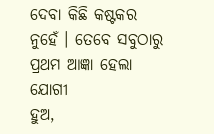ଦେବା କିଛି କଷ୍ଟକର ନୁହେଁ । ତେବେ ସବୁଠାରୁ ପ୍ରଥମ ଆଜ୍ଞା ହେଲା ଯୋଗୀ
ହୁଅ,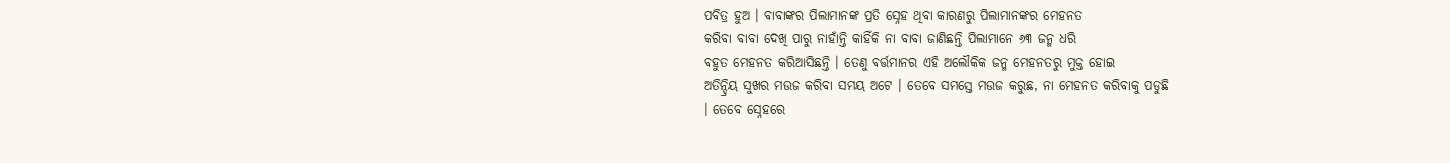ପବିତ୍ର ହୁଅ । ବାବାଙ୍କର ପିଲାମାନଙ୍କ ପ୍ରତି ସ୍ନେହ ଥିବା କାରଣରୁ ପିଲାମାନଙ୍କର ମେହନତ
କରିବା ବାବା ଦେଖି ପାରୁ ନାହାଁନ୍ତି କାହିଁକି ନା ବାବା ଜାଣିଛନ୍ତି ପିଲାମାନେ ୬୩ ଜନ୍ମ ଧରି
ବହୁତ ମେହନତ କରିଆସିଛନ୍ତି । ତେଣୁ ବର୍ତ୍ତମାନର ଏହି ଅଲୌକିକ ଜନ୍ମ ମେହନତରୁ ମୁକ୍ତ ହୋଇ
ଅତିନ୍ଦ୍ରିୟ ସୁଖର ମଉଜ କରିବା ସମୟ ଅଟେ । ତେବେ ସମସ୍ତେ ମଉଜ କରୁଛ, ନା ମେହନତ କରିବାକୁ ପଡୁଛି
। ତେବେ ସ୍ନେହରେ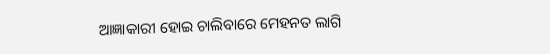ଆଜ୍ଞାକାରୀ ହୋଇ ଚାଲିବାରେ ମେହନତ ଲାଗି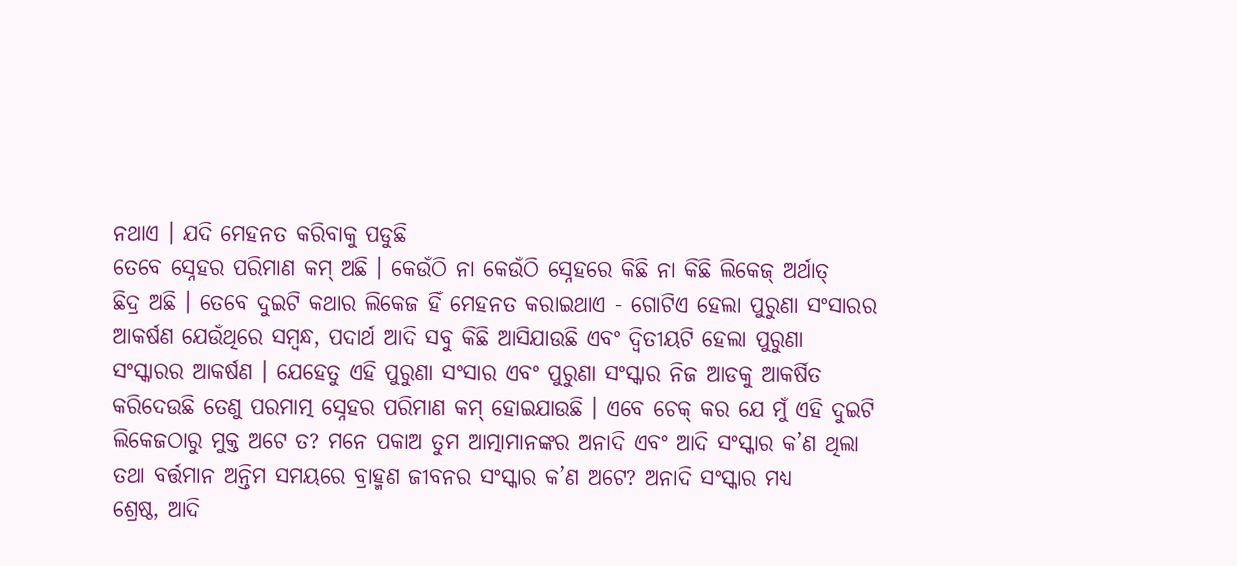ନଥାଏ । ଯଦି ମେହନତ କରିବାକୁ ପଡୁଛି
ତେବେ ସ୍ନେହର ପରିମାଣ କମ୍ ଅଛି । କେଉଁଠି ନା କେଉଁଠି ସ୍ନେହରେ କିଛି ନା କିଛି ଲିକେଜ୍ ଅର୍ଥାତ୍
ଛିଦ୍ର ଅଛି । ତେବେ ଦୁଇଟି କଥାର ଲିକେଜ ହିଁ ମେହନତ କରାଇଥାଏ - ଗୋଟିଏ ହେଲା ପୁରୁଣା ସଂସାରର
ଆକର୍ଷଣ ଯେଉଁଥିରେ ସମ୍ବନ୍ଧ, ପଦାର୍ଥ ଆଦି ସବୁ କିଛି ଆସିଯାଉଛି ଏବଂ ଦ୍ୱିତୀୟଟି ହେଲା ପୁରୁଣା
ସଂସ୍କାରର ଆକର୍ଷଣ । ଯେହେତୁ ଏହି ପୁରୁଣା ସଂସାର ଏବଂ ପୁରୁଣା ସଂସ୍କାର ନିଜ ଆଡକୁ ଆକର୍ଷିତ
କରିଦେଉଛି ତେଣୁ ପରମାତ୍ମ ସ୍ନେହର ପରିମାଣ କମ୍ ହୋଇଯାଉଛି । ଏବେ ଚେକ୍ କର ଯେ ମୁଁ ଏହି ଦୁଇଟି
ଲିକେଜଠାରୁ ମୁକ୍ତ ଅଟେ ତ? ମନେ ପକାଅ ତୁମ ଆତ୍ମାମାନଙ୍କର ଅନାଦି ଏବଂ ଆଦି ସଂସ୍କାର କ’ଣ ଥିଲା
ତଥା ବର୍ତ୍ତମାନ ଅନ୍ତିମ ସମୟରେ ବ୍ରାହ୍ମଣ ଜୀବନର ସଂସ୍କାର କ’ଣ ଅଟେ? ଅନାଦି ସଂସ୍କାର ମଧ୍ୟ
ଶ୍ରେଷ୍ଠ, ଆଦି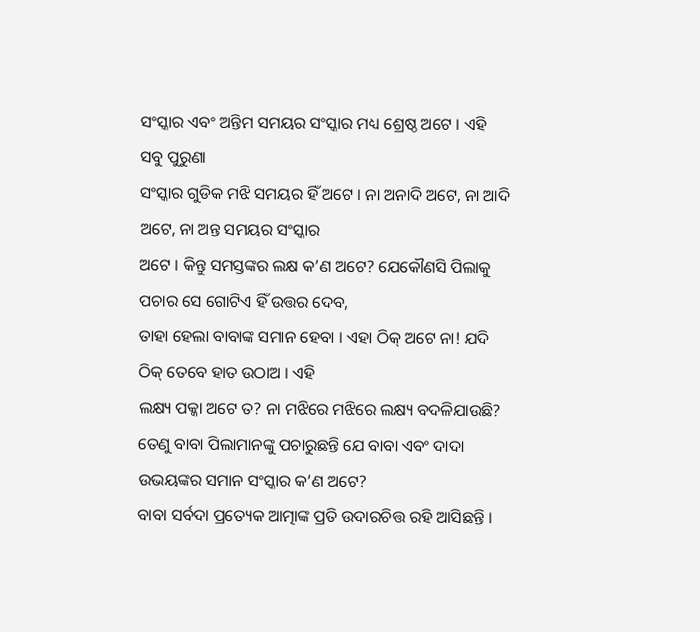ସଂସ୍କାର ଏବଂ ଅନ୍ତିମ ସମୟର ସଂସ୍କାର ମଧ୍ୟ ଶ୍ରେଷ୍ଠ ଅଟେ । ଏହି ସବୁ ପୁରୁଣା
ସଂସ୍କାର ଗୁଡିକ ମଝି ସମୟର ହିଁ ଅଟେ । ନା ଅନାଦି ଅଟେ, ନା ଆଦି ଅଟେ, ନା ଅନ୍ତ ସମୟର ସଂସ୍କାର
ଅଟେ । କିନ୍ତୁ ସମସ୍ତଙ୍କର ଲକ୍ଷ କ’ଣ ଅଟେ? ଯେକୌଣସି ପିଲାକୁ ପଚାର ସେ ଗୋଟିଏ ହିଁ ଉତ୍ତର ଦେବ,
ତାହା ହେଲା ବାବାଙ୍କ ସମାନ ହେବା । ଏହା ଠିକ୍ ଅଟେ ନା! ଯଦି ଠିକ୍ ତେବେ ହାତ ଉଠାଅ । ଏହି
ଲକ୍ଷ୍ୟ ପକ୍କା ଅଟେ ତ? ନା ମଝିରେ ମଝିରେ ଲକ୍ଷ୍ୟ ବଦଳିଯାଉଛି?
ତେଣୁ ବାବା ପିଲାମାନଙ୍କୁ ପଚାରୁଛନ୍ତି ଯେ ବାବା ଏବଂ ଦାଦା ଉଭୟଙ୍କର ସମାନ ସଂସ୍କାର କ’ଣ ଅଟେ?
ବାବା ସର୍ବଦା ପ୍ରତ୍ୟେକ ଆତ୍ମାଙ୍କ ପ୍ରତି ଉଦାରଚିତ୍ତ ରହି ଆସିଛନ୍ତି ।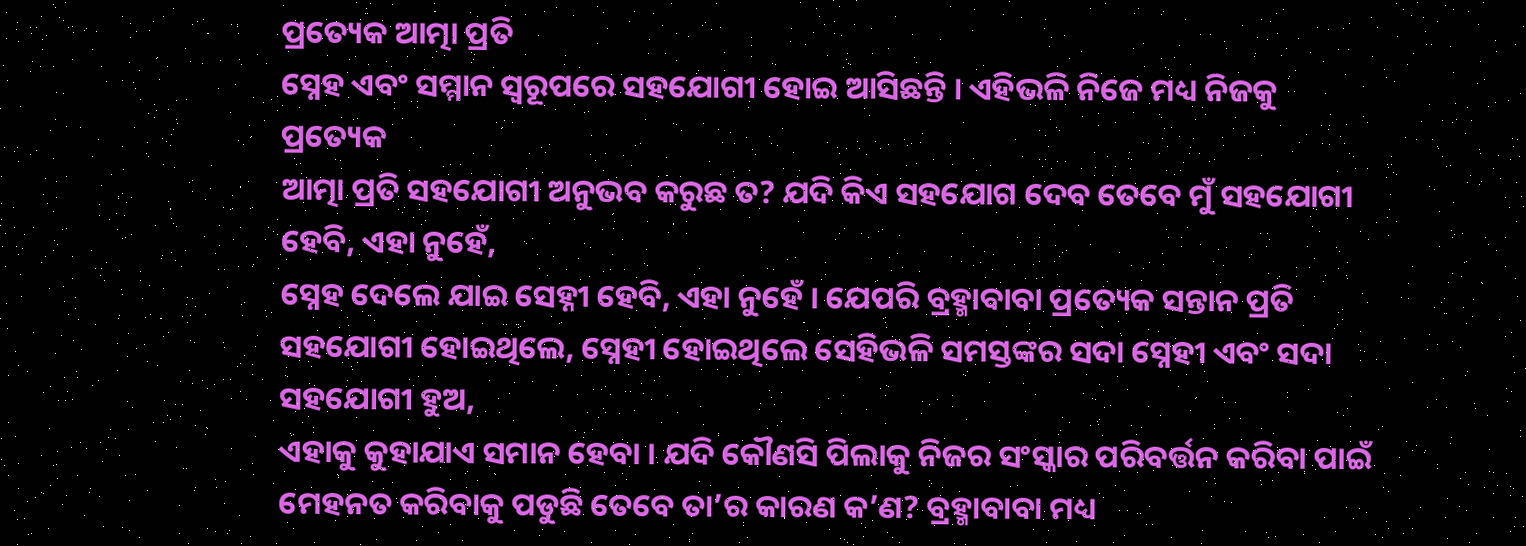ପ୍ରତ୍ୟେକ ଆତ୍ମା ପ୍ରତି
ସ୍ନେହ ଏବଂ ସମ୍ମାନ ସ୍ୱରୂପରେ ସହଯୋଗୀ ହୋଇ ଆସିଛନ୍ତି । ଏହିଭଳି ନିଜେ ମଧ୍ୟ ନିଜକୁ ପ୍ରତ୍ୟେକ
ଆତ୍ମା ପ୍ରତି ସହଯୋଗୀ ଅନୁଭବ କରୁଛ ତ? ଯଦି କିଏ ସହଯୋଗ ଦେବ ତେବେ ମୁଁ ସହଯୋଗୀ ହେବି, ଏହା ନୁହେଁ,
ସ୍ନେହ ଦେଲେ ଯାଇ ସେହ୍ନୀ ହେବି, ଏହା ନୁହେଁ । ଯେପରି ବ୍ରହ୍ମାବାବା ପ୍ରତ୍ୟେକ ସନ୍ତାନ ପ୍ରତି
ସହଯୋଗୀ ହୋଇଥିଲେ, ସ୍ନେହୀ ହୋଇଥିଲେ ସେହିଭଳି ସମସ୍ତଙ୍କର ସଦା ସ୍ନେହୀ ଏବଂ ସଦା ସହଯୋଗୀ ହୁଅ,
ଏହାକୁ କୁହାଯାଏ ସମାନ ହେବା । ଯଦି କୌଣସି ପିଲାକୁ ନିଜର ସଂସ୍କାର ପରିବର୍ତ୍ତନ କରିବା ପାଇଁ
ମେହନତ କରିବାକୁ ପଡୁଛି ତେବେ ତା’ର କାରଣ କ’ଣ? ବ୍ରହ୍ମାବାବା ମଧ୍ୟ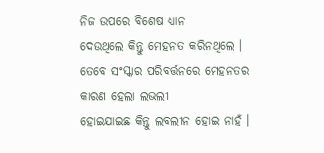ନିଜ ଉପରେ ବିଶେଷ ଧ୍ୟାନ
ଦେଉଥିଲେ କିନ୍ତୁ ମେହନତ କରିନଥିଲେ । ତେବେ ସଂସ୍କାର ପରିବର୍ତ୍ତନରେ ମେହନତର କାରଣ ହେଲା ଲଭଲୀ
ହୋଇଯାଇଛ କିନ୍ତୁ ଲବଲୀନ ହୋଇ ନାହଁ ।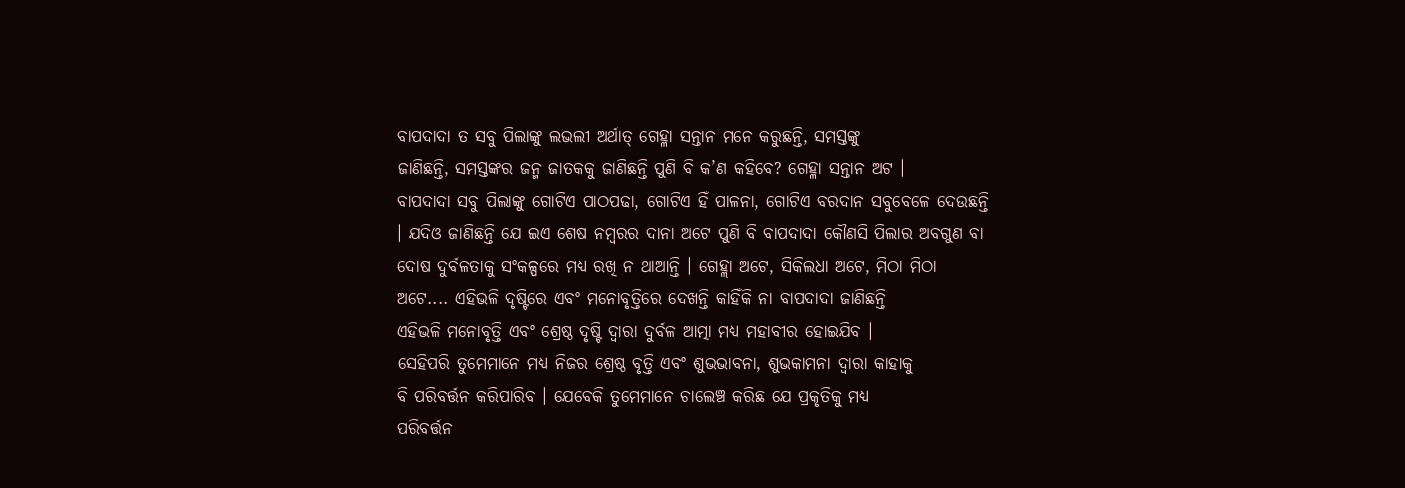ବାପଦାଦା ତ ସବୁ ପିଲାଙ୍କୁ ଲଭଲୀ ଅର୍ଥାତ୍ ଗେହ୍ଳା ସନ୍ତାନ ମନେ କରୁଛନ୍ତି, ସମସ୍ତଙ୍କୁ
ଜାଣିଛନ୍ତି, ସମସ୍ତଙ୍କର ଜନ୍ମ ଜାତକକୁ ଜାଣିଛନ୍ତି ପୁଣି ବି କ’ଣ କହିବେ? ଗେହ୍ଳା ସନ୍ତାନ ଅଟ ।
ବାପଦାଦା ସବୁ ପିଲାଙ୍କୁ ଗୋଟିଏ ପାଠପଢା, ଗୋଟିଏ ହିଁ ପାଳନା, ଗୋଟିଏ ବରଦାନ ସବୁବେଳେ ଦେଉଛନ୍ତି
। ଯଦିଓ ଜାଣିଛନ୍ତି ଯେ ଇଏ ଶେଷ ନମ୍ବରର ଦାନା ଅଟେ ପୁଣି ବି ବାପଦାଦା କୌଣସି ପିଲାର ଅବଗୁଣ ବା
ଦୋଷ ଦୁର୍ବଳତାକୁ ସଂକଳ୍ପରେ ମଧ୍ୟ ରଖି ନ ଥାଆନ୍ତି । ଗେହ୍ଲା ଅଟେ, ସିକିଲଧା ଅଟେ, ମିଠା ମିଠା
ଅଟେ.... ଏହିଭଳି ଦୃଷ୍ଟିରେ ଏବଂ ମନୋବୃତ୍ତିରେ ଦେଖନ୍ତି କାହିଁକି ନା ବାପଦାଦା ଜାଣିଛନ୍ତି
ଏହିଭଳି ମନୋବୃତ୍ତି ଏବଂ ଶ୍ରେଷ୍ଠ ଦୃଷ୍ଟି ଦ୍ୱାରା ଦୁର୍ବଳ ଆତ୍ମା ମଧ୍ୟ ମହାବୀର ହୋଇଯିବ ।
ସେହିପରି ତୁମେମାନେ ମଧ୍ୟ ନିଜର ଶ୍ରେଷ୍ଠ ବୃତ୍ତି ଏବଂ ଶୁଭଭାବନା, ଶୁଭକାମନା ଦ୍ୱାରା କାହାକୁ
ବି ପରିବର୍ତ୍ତନ କରିପାରିବ । ଯେବେକି ତୁମେମାନେ ଚାଲେଞ୍ଚ କରିଛ ଯେ ପ୍ରକୃତିକୁ ମଧ୍ୟ
ପରିବର୍ତ୍ତନ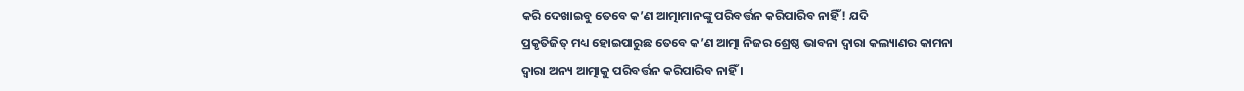କରି ଦେଖାଇବୁ ତେବେ କ’ଣ ଆତ୍ମାମାନଙ୍କୁ ପରିବର୍ତ୍ତନ କରିପାରିବ ନାହିଁ! ଯଦି
ପ୍ରକୃତିଜିତ୍ ମଧ୍ୟ ହୋଇପାରୁଛ ତେବେ କ’ଣ ଆତ୍ମା ନିଜର ଶ୍ରେଷ୍ଠ ଭାବନା ଦ୍ୱାରା କଲ୍ୟାଣର କାମନା
ଦ୍ୱାରା ଅନ୍ୟ ଆତ୍ମାକୁ ପରିବର୍ତ୍ତନ କରିପାରିବ ନାହିଁ ।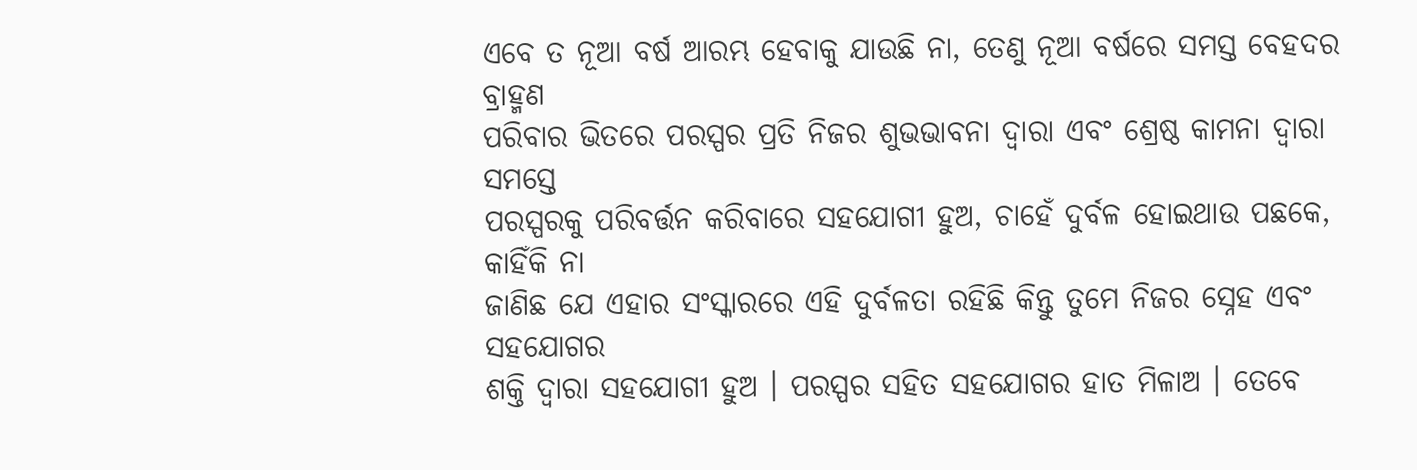ଏବେ ତ ନୂଆ ବର୍ଷ ଆରମ୍ଭ ହେବାକୁ ଯାଉଛି ନା, ତେଣୁ ନୂଆ ବର୍ଷରେ ସମସ୍ତ ବେହଦର ବ୍ରାହ୍ମଣ
ପରିବାର ଭିତରେ ପରସ୍ପର ପ୍ରତି ନିଜର ଶୁଭଭାବନା ଦ୍ୱାରା ଏବଂ ଶ୍ରେଷ୍ଠ କାମନା ଦ୍ୱାରା ସମସ୍ତେ
ପରସ୍ପରକୁ ପରିବର୍ତ୍ତନ କରିବାରେ ସହଯୋଗୀ ହୁଅ, ଚାହେଁ ଦୁର୍ବଳ ହୋଇଥାଉ ପଛକେ, କାହିଁକି ନା
ଜାଣିଛ ଯେ ଏହାର ସଂସ୍କାରରେ ଏହି ଦୁର୍ବଳତା ରହିଛି କିନ୍ତୁ ତୁମେ ନିଜର ସ୍ନେହ ଏବଂ ସହଯୋଗର
ଶକ୍ତି ଦ୍ୱାରା ସହଯୋଗୀ ହୁଅ । ପରସ୍ପର ସହିତ ସହଯୋଗର ହାତ ମିଳାଅ । ତେବେ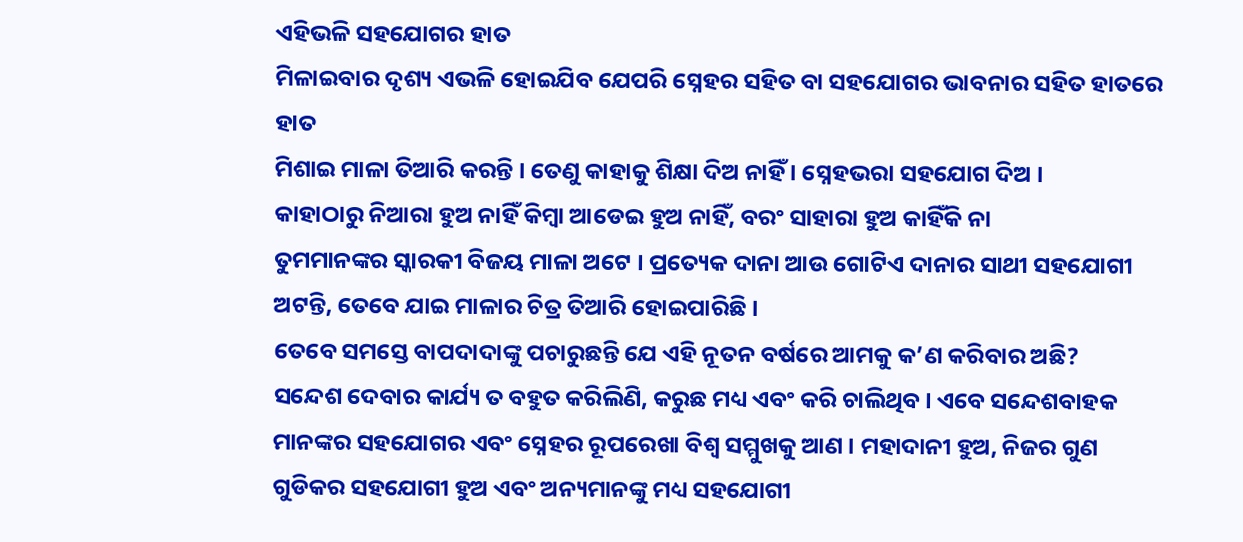ଏହିଭଳି ସହଯୋଗର ହାତ
ମିଳାଇବାର ଦୃଶ୍ୟ ଏଭଳି ହୋଇଯିବ ଯେପରି ସ୍ନେହର ସହିତ ବା ସହଯୋଗର ଭାବନାର ସହିତ ହାତରେ ହାତ
ମିଶାଇ ମାଳା ତିଆରି କରନ୍ତି । ତେଣୁ କାହାକୁ ଶିକ୍ଷା ଦିଅ ନାହିଁ । ସ୍ନେହଭରା ସହଯୋଗ ଦିଅ ।
କାହାଠାରୁ ନିଆରା ହୁଅ ନାହିଁ କିମ୍ବା ଆଡେଇ ହୁଅ ନାହିଁ, ବରଂ ସାହାରା ହୁଅ କାହିଁକି ନା
ତୁମମାନଙ୍କର ସ୍କାରକୀ ବିଜୟ ମାଳା ଅଟେ । ପ୍ରତ୍ୟେକ ଦାନା ଆଉ ଗୋଟିଏ ଦାନାର ସାଥୀ ସହଯୋଗୀ
ଅଟନ୍ତି, ତେବେ ଯାଇ ମାଳାର ଚିତ୍ର ତିଆରି ହୋଇପାରିଛି ।
ତେବେ ସମସ୍ତେ ବାପଦାଦାଙ୍କୁ ପଚାରୁଛନ୍ତି ଯେ ଏହି ନୂତନ ବର୍ଷରେ ଆମକୁ କ’ଣ କରିବାର ଅଛି?
ସନ୍ଦେଶ ଦେବାର କାର୍ଯ୍ୟ ତ ବହୁତ କରିଲିଣି, କରୁଛ ମଧ୍ୟ ଏବଂ କରି ଚାଲିଥିବ । ଏବେ ସନ୍ଦେଶବାହକ
ମାନଙ୍କର ସହଯୋଗର ଏବଂ ସ୍ନେହର ରୂପରେଖା ବିଶ୍ୱ ସମ୍ମୁଖକୁ ଆଣ । ମହାଦାନୀ ହୁଅ, ନିଜର ଗୁଣ
ଗୁଡିକର ସହଯୋଗୀ ହୁଅ ଏବଂ ଅନ୍ୟମାନଙ୍କୁ ମଧ୍ୟ ସହଯୋଗୀ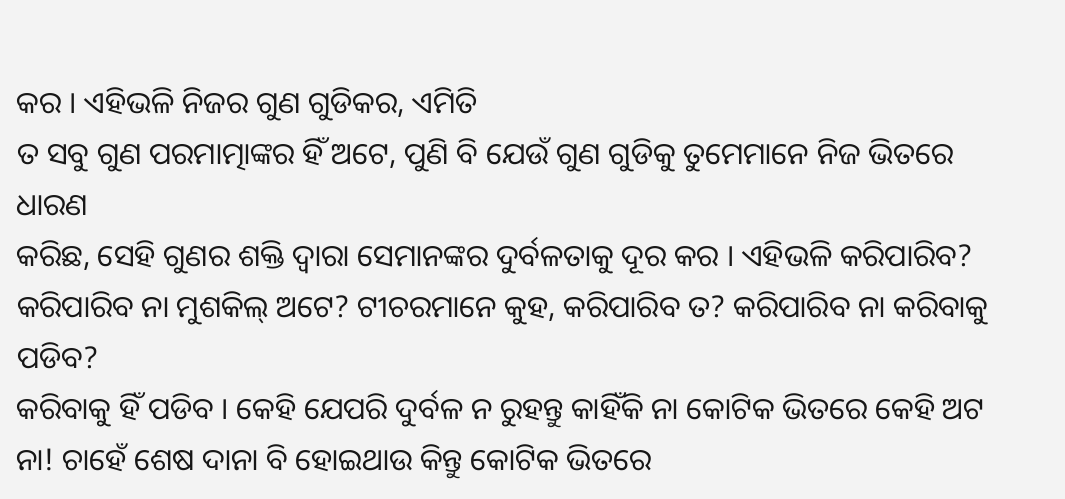କର । ଏହିଭଳି ନିଜର ଗୁଣ ଗୁଡିକର, ଏମିତି
ତ ସବୁ ଗୁଣ ପରମାତ୍ମାଙ୍କର ହିଁ ଅଟେ, ପୁଣି ବି ଯେଉଁ ଗୁଣ ଗୁଡିକୁ ତୁମେମାନେ ନିଜ ଭିତରେ ଧାରଣ
କରିଛ, ସେହି ଗୁଣର ଶକ୍ତି ଦ୍ୱାରା ସେମାନଙ୍କର ଦୁର୍ବଳତାକୁ ଦୂର କର । ଏହିଭଳି କରିପାରିବ?
କରିପାରିବ ନା ମୁଶକିଲ୍ ଅଟେ? ଟୀଚରମାନେ କୁହ, କରିପାରିବ ତ? କରିପାରିବ ନା କରିବାକୁ ପଡିବ?
କରିବାକୁ ହିଁ ପଡିବ । କେହି ଯେପରି ଦୁର୍ବଳ ନ ରୁହନ୍ତୁ କାହିଁକି ନା କୋଟିକ ଭିତରେ କେହି ଅଟ
ନା! ଚାହେଁ ଶେଷ ଦାନା ବି ହୋଇଥାଉ କିନ୍ତୁ କୋଟିକ ଭିତରେ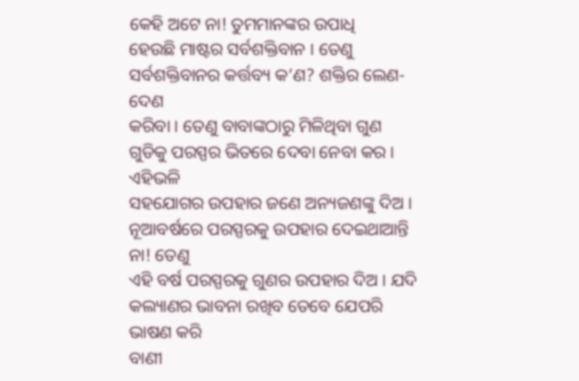କେହି ଅଟେ ନା! ତୁମମାନଙ୍କର ଉପାଧି
ହେଉଛି ମାଷ୍ଟର ସର୍ବଶକ୍ତିବାନ । ତେଣୁ ସର୍ବଶକ୍ତିବାନର କର୍ତ୍ତବ୍ୟ କ’ଣ? ଶକ୍ତିର ଲେଣ-ଦେଣ
କରିବା । ତେଣୁ ବାବାଙ୍କଠାରୁ ମିଳିଥିବା ଗୁଣ ଗୁଡିକୁ ପରସ୍ପର ଭିତରେ ଦେବା ନେବା କର । ଏହିଭଳି
ସହଯୋଗର ଉପହାର ଜଣେ ଅନ୍ୟଜଣଙ୍କୁ ଦିଅ । ନୂଆବର୍ଷରେ ପରସ୍ପରକୁ ଉପହାର ଦେଇଥାଆନ୍ତି ନା! ତେଣୁ
ଏହି ବର୍ଷ ପରସ୍ପରକୁ ଗୁଣର ଉପହାର ଦିଅ । ଯଦି କଲ୍ୟାଣର ଭାବନା ରଖିବ ତେବେ ଯେପରି ଭାଷଣ କରି
ବାଣୀ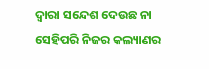ଦ୍ୱାରା ସନ୍ଦେଶ ଦେଉଛ ନା ସେହିପରି ନିଜର କଲ୍ୟାଣର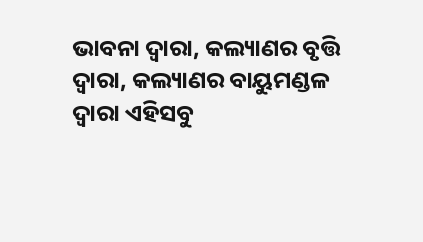ଭାବନା ଦ୍ୱାରା, କଲ୍ୟାଣର ବୃତ୍ତି
ଦ୍ୱାରା, କଲ୍ୟାଣର ବାୟୁମଣ୍ଡଳ ଦ୍ୱାରା ଏହିସବୁ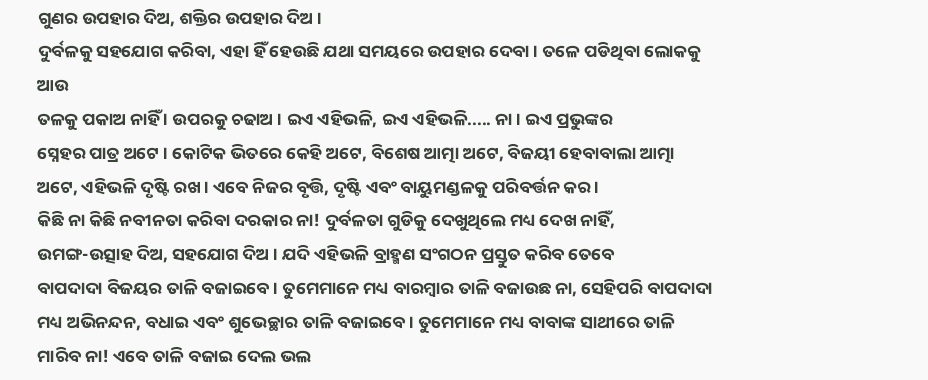ଗୁଣର ଉପହାର ଦିଅ, ଶକ୍ତିର ଉପହାର ଦିଅ ।
ଦୁର୍ବଳକୁ ସହଯୋଗ କରିବା, ଏହା ହିଁ ହେଉଛି ଯଥା ସମୟରେ ଉପହାର ଦେବା । ତଳେ ପଡିଥିବା ଲୋକକୁ ଆଉ
ତଳକୁ ପକାଅ ନାହିଁ । ଉପରକୁ ଚଢାଅ । ଇଏ ଏହିଭଳି, ଇଏ ଏହିଭଳି..... ନା । ଇଏ ପ୍ରଭୁଙ୍କର
ସ୍ନେହର ପାତ୍ର ଅଟେ । କୋଟିକ ଭିତରେ କେହି ଅଟେ, ବିଶେଷ ଆତ୍ମା ଅଟେ, ବିଜୟୀ ହେବାବାଲା ଆତ୍ମା
ଅଟେ, ଏହିଭଳି ଦୃଷ୍ଟି ରଖ । ଏବେ ନିଜର ବୃତ୍ତି, ଦୃଷ୍ଟି ଏବଂ ବାୟୁମଣ୍ଡଳକୁ ପରିବର୍ତ୍ତନ କର ।
କିଛି ନା କିଛି ନବୀନତା କରିବା ଦରକାର ନା! ଦୁର୍ବଳତା ଗୁଡିକୁ ଦେଖୁଥିଲେ ମଧ୍ୟ ଦେଖ ନାହିଁ,
ଉମଙ୍ଗ-ଉତ୍ସାହ ଦିଅ, ସହଯୋଗ ଦିଅ । ଯଦି ଏହିଭଳି ବ୍ରାହ୍ମଣ ସଂଗଠନ ପ୍ରସ୍ତୁତ କରିବ ତେବେ
ବାପଦାଦା ବିଜୟର ତାଳି ବଜାଇବେ । ତୁମେମାନେ ମଧ୍ୟ ବାରମ୍ବାର ତାଳି ବଜାଉଛ ନା, ସେହିପରି ବାପଦାଦା
ମଧ୍ୟ ଅଭିନନ୍ଦନ, ବଧାଇ ଏବଂ ଶୁଭେଚ୍ଛାର ତାଳି ବଜାଇବେ । ତୁମେମାନେ ମଧ୍ୟ ବାବାଙ୍କ ସାଥୀରେ ତାଳି
ମାରିବ ନା! ଏବେ ତାଳି ବଜାଇ ଦେଲ ଭଲ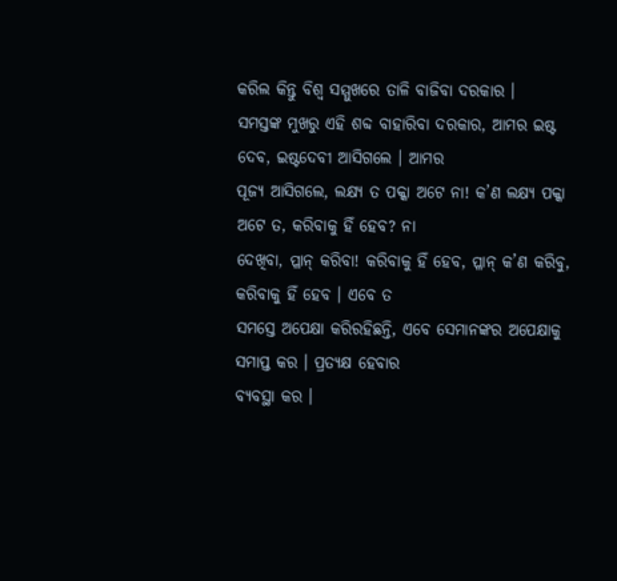କରିଲ କିନ୍ତୁ ବିଶ୍ୱ ସମ୍ମୁଖରେ ତାଳି ବାଜିବା ଦରକାର ।
ସମସ୍ତଙ୍କ ମୁଖରୁ ଏହି ଶବ୍ଦ ବାହାରିବା ଦରକାର, ଆମର ଇଷ୍ଟ ଦେବ, ଇଷ୍ଟଦେବୀ ଆସିଗଲେ । ଆମର
ପୂଜ୍ୟ ଆସିଗଲେ, ଲକ୍ଷ୍ୟ ତ ପକ୍କା ଅଟେ ନା! କ’ଣ ଲକ୍ଷ୍ୟ ପକ୍କା ଅଟେ ତ, କରିବାକୁ ହିଁ ହେବ? ନା
ଦେଖିବା, ପ୍ଳାନ୍ କରିବା! କରିବାକୁ ହିଁ ହେବ, ପ୍ଳାନ୍ କ’ଣ କରିବୁ, କରିବାକୁ ହିଁ ହେବ । ଏବେ ତ
ସମସ୍ତେ ଅପେକ୍ଷା କରିରହିଛନ୍ତି, ଏବେ ସେମାନଙ୍କର ଅପେକ୍ଷାକୁ ସମାପ୍ତ କର । ପ୍ରତ୍ୟକ୍ଷ ହେବାର
ବ୍ୟବସ୍ଥା କର ।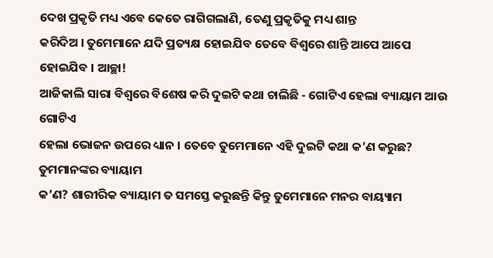ଦେଖ ପ୍ରକୃତି ମଧ୍ୟ ଏବେ କେତେ ରାଗିଗଲାଣି, ତେଣୁ ପ୍ରକୃତିକୁ ମଧ୍ୟ ଶାନ୍ତ
କରିଦିଅ । ତୁମେମାନେ ଯଦି ପ୍ରତ୍ୟକ୍ଷ ହୋଇଯିବ ତେବେ ବିଶ୍ୱରେ ଶାନ୍ତି ଆପେ ଆପେ ହୋଇଯିବ । ଆଚ୍ଛା!
ଆଜିକାଲି ସାରା ବିଶ୍ୱରେ ବିଶେଷ କରି ଦୁଇଟି କଥା ଚାଲିଛି - ଗୋଟିଏ ହେଲା ବ୍ୟାୟାମ ଆଉ ଗୋଟିଏ
ହେଲା ଭୋଜନ ଉପରେ ଧ୍ୟାନ । ତେବେ ତୁମେମାନେ ଏହି ଦୁଇଟି କଥା କ’ଣ କରୁଛ? ତୁମମାନଙ୍କର ବ୍ୟାୟାମ
କ’ଣ? ଶାରୀରିକ ବ୍ୟାୟାମ ତ ସମସ୍ତେ କରୁଛନ୍ତି କିନ୍ତୁ ତୁମେମାନେ ମନର ବାୟ୍ୟାମ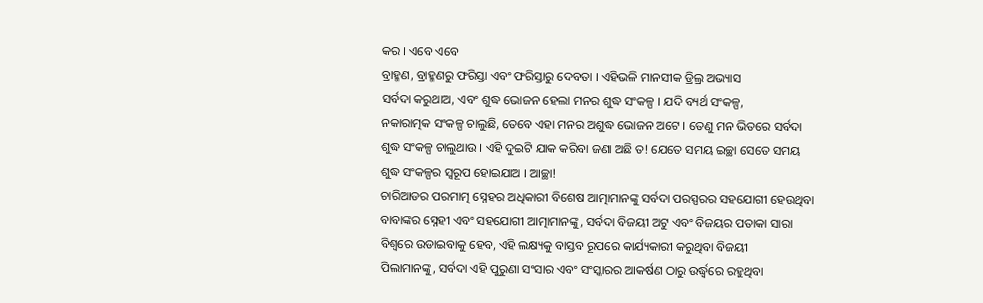କର । ଏବେ ଏବେ
ବ୍ରାହ୍ମଣ, ବ୍ରାହ୍ମଣରୁ ଫରିସ୍ତା ଏବଂ ଫରିସ୍ତାରୁ ଦେବତା । ଏହିଭଳି ମାନସୀକ ଡ୍ରିଲ୍ର ଅଭ୍ୟାସ
ସର୍ବଦା କରୁଥାଅ, ଏବଂ ଶୁଦ୍ଧ ଭୋଜନ ହେଲା ମନର ଶୁଦ୍ଧ ସଂକଳ୍ପ । ଯଦି ବ୍ୟର୍ଥ ସଂକଳ୍ପ,
ନକାରାତ୍ମକ ସଂକଳ୍ପ ଚାଲୁଛି, ତେବେ ଏହା ମନର ଅଶୁଦ୍ଧ ଭୋଜନ ଅଟେ । ତେଣୁ ମନ ଭିତରେ ସର୍ବଦା
ଶୁଦ୍ଧ ସଂକଳ୍ପ ଚାଲୁଥାଉ । ଏହି ଦୁଇଟି ଯାକ କରିବା ଜଣା ଅଛି ତ! ଯେତେ ସମୟ ଇଚ୍ଛା ସେତେ ସମୟ
ଶୁଦ୍ଧ ସଂକଳ୍ପର ସ୍ୱରୂପ ହୋଇଯାଅ । ଆଚ୍ଛା!
ଚାରିଆଡର ପରମାତ୍ମ ସ୍ନେହର ଅଧିକାରୀ ବିଶେଷ ଆତ୍ମାମାନଙ୍କୁ ସର୍ବଦା ପରସ୍ପରର ସହଯୋଗୀ ହେଉଥିବା
ବାବାଙ୍କର ସ୍ନେହୀ ଏବଂ ସହଯୋଗୀ ଆତ୍ମାମାନଙ୍କୁ, ସର୍ବଦା ବିଜୟୀ ଅଟୁ ଏବଂ ବିଜୟର ପତାକା ସାରା
ବିଶ୍ୱରେ ଉଡାଇବାକୁ ହେବ, ଏହି ଲକ୍ଷ୍ୟକୁ ବାସ୍ତବ ରୂପରେ କାର୍ଯ୍ୟକାରୀ କରୁଥିବା ବିଜୟୀ
ପିଲାମାନଙ୍କୁ, ସର୍ବଦା ଏହି ପୁରୁଣା ସଂସାର ଏବଂ ସଂସ୍କାରର ଆକର୍ଷଣ ଠାରୁ ଉର୍ଦ୍ଧ୍ୱରେ ରହୁଥିବା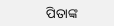ପିତାଙ୍କ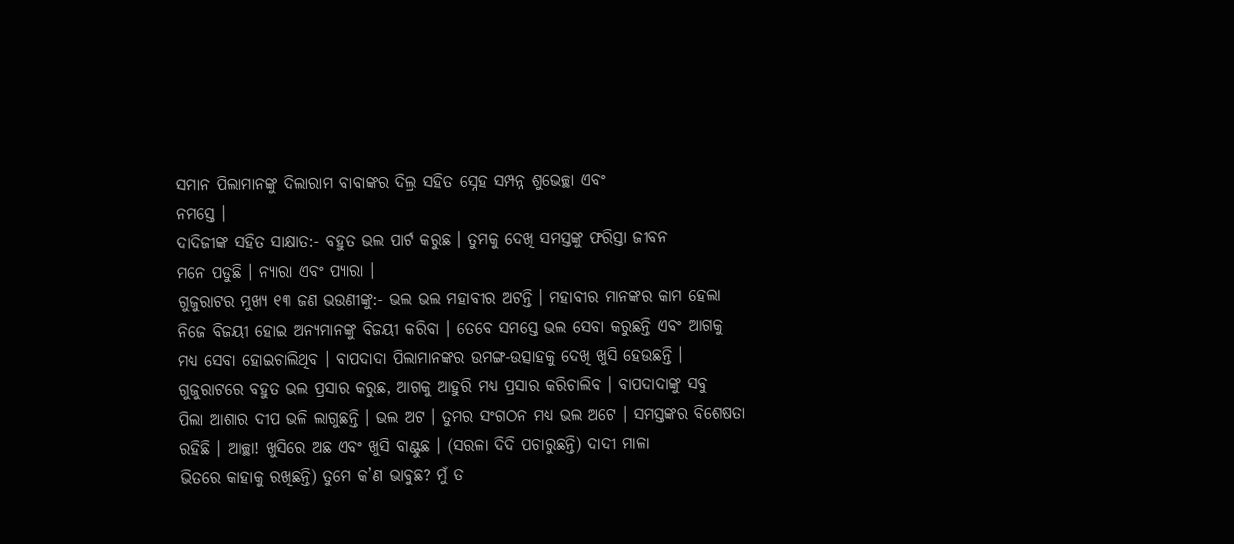ସମାନ ପିଲାମାନଙ୍କୁ ଦିଲାରାମ ବାବାଙ୍କର ଦିଲ୍ର ସହିତ ସ୍ନେହ ସମ୍ପନ୍ନ ଶୁଭେଚ୍ଛା ଏବଂ
ନମସ୍ତେ ।
ଦାଦିଜୀଙ୍କ ସହିତ ସାକ୍ଷାତ:- ବହୁତ ଭଲ ପାର୍ଟ କରୁଛ । ତୁମକୁ ଦେଖି ସମସ୍ତଙ୍କୁ ଫରିସ୍ତା ଜୀବନ
ମନେ ପଡୁଛି । ନ୍ୟାରା ଏବଂ ପ୍ୟାରା ।
ଗୁଜୁରାଟର ମୁଖ୍ୟ ୧୩ ଜଣ ଭଉଣୀଙ୍କୁ:- ଭଲ ଭଲ ମହାବୀର ଅଟନ୍ତି । ମହାବୀର ମାନଙ୍କର କାମ ହେଲା
ନିଜେ ବିଜୟୀ ହୋଇ ଅନ୍ୟମାନଙ୍କୁ ବିଜୟୀ କରିବା । ତେବେ ସମସ୍ତେ ଭଲ ସେବା କରୁଛନ୍ତି ଏବଂ ଆଗକୁ
ମଧ୍ୟ ସେବା ହୋଇଚାଲିଥିବ । ବାପଦାଦା ପିଲାମାନଙ୍କର ଉମଙ୍ଗ-ଉତ୍ସାହକୁ ଦେଖି ଖୁସି ହେଉଛନ୍ତି ।
ଗୁଜୁରାଟରେ ବହୁତ ଭଲ ପ୍ରସାର କରୁଛ, ଆଗକୁ ଆହୁରି ମଧ୍ୟ ପ୍ରସାର କରିଚାଲିବ । ବାପଦାଦାଙ୍କୁ ସବୁ
ପିଲା ଆଶାର ଦୀପ ଭଳି ଲାଗୁଛନ୍ତି । ଭଲ ଅଟ । ତୁମର ସଂଗଠନ ମଧ୍ୟ ଭଲ ଅଟେ । ସମସ୍ତଙ୍କର ବିଶେଷତା
ରହିଛି । ଆଚ୍ଛା! ଖୁସିରେ ଅଛ ଏବଂ ଖୁସି ବାଣ୍ଟୁଛ । (ସରଳା ଦିଦି ପଚାରୁଛନ୍ତି) ଦାଦୀ ମାଳା
ଭିତରେ କାହାକୁ ରଖିଛନ୍ତି) ତୁମେ କ’ଣ ଭାବୁଛ? ମୁଁ ତ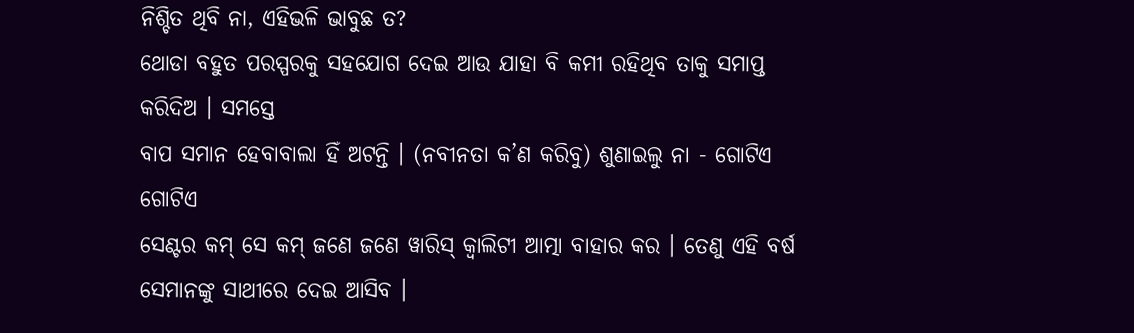ନିଶ୍ଚିତ ଥିବି ନା, ଏହିଭଳି ଭାବୁଛ ତ?
ଥୋଡା ବହୁତ ପରସ୍ପରକୁ ସହଯୋଗ ଦେଇ ଆଉ ଯାହା ବି କମୀ ରହିଥିବ ତାକୁ ସମାପ୍ତ କରିଦିଅ । ସମସ୍ତେ
ବାପ ସମାନ ହେବାବାଲା ହିଁ ଅଟନ୍ତି । (ନବୀନତା କ’ଣ କରିବୁ) ଶୁଣାଇଲୁ ନା - ଗୋଟିଏ ଗୋଟିଏ
ସେଣ୍ଟର କମ୍ ସେ କମ୍ ଜଣେ ଜଣେ ୱାରିସ୍ କ୍ୱାଲିଟୀ ଆତ୍ମା ବାହାର କର । ତେଣୁ ଏହି ବର୍ଷ
ସେମାନଙ୍କୁ ସାଥୀରେ ଦେଇ ଆସିବ ।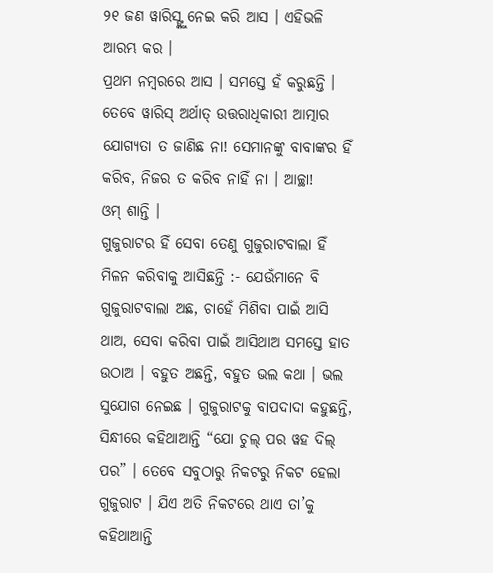୨୧ ଜଣ ୱାରିସ୍ଙ୍କୁ ନେଇ କରି ଆସ । ଏହିଭଳି ଆରମ୍ଭ କର ।
ପ୍ରଥମ ନମ୍ବରରେ ଆସ । ସମସ୍ତେ ହଁ କରୁଛନ୍ତି । ତେବେ ୱାରିସ୍ ଅର୍ଥାତ୍ ଉତ୍ତରାଧିକାରୀ ଆତ୍ମାର
ଯୋଗ୍ୟତା ତ ଜାଣିଛ ନା! ସେମାନଙ୍କୁ ବାବାଙ୍କର ହିଁ କରିବ, ନିଜର ତ କରିବ ନାହିଁ ନା । ଆଚ୍ଛା!
ଓମ୍ ଶାନ୍ତି ।
ଗୁଜୁରାଟର ହିଁ ସେବା ତେଣୁ ଗୁଜୁରାଟବାଲା ହିଁ ମିଳନ କରିବାକୁ ଆସିଛନ୍ତି :- ଯେଉଁମାନେ ବି
ଗୁଜୁରାଟବାଲା ଅଛ, ଚାହେଁ ମିଶିବା ପାଇଁ ଆସି ଥାଅ, ସେବା କରିବା ପାଇଁ ଆସିଥାଅ ସମସ୍ତେ ହାତ
ଉଠାଅ । ବହୁତ ଅଛନ୍ତି, ବହୁତ ଭଲ କଥା । ଭଲ ସୁଯୋଗ ନେଇଛ । ଗୁଜୁରାଟକୁ ବାପଦାଦା କହୁଛନ୍ତି,
ସିନ୍ଧୀରେ କହିଥାଆନ୍ତି “ଯୋ ଚୁଲ୍ ପର ୱହ ଦିଲ୍ ପର” । ତେବେ ସବୁଠାରୁ ନିକଟରୁ ନିକଟ ହେଲା
ଗୁଜୁରାଟ । ଯିଏ ଅତି ନିକଟରେ ଥାଏ ତା’କୁ କହିଥାଆନ୍ତି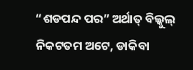“ଶଡପନ୍ଦ ପର” ଅର୍ଥାତ୍ ବିଲ୍କୁଲ୍
ନିକଟତମ ଅଟେ, ଡାକିବା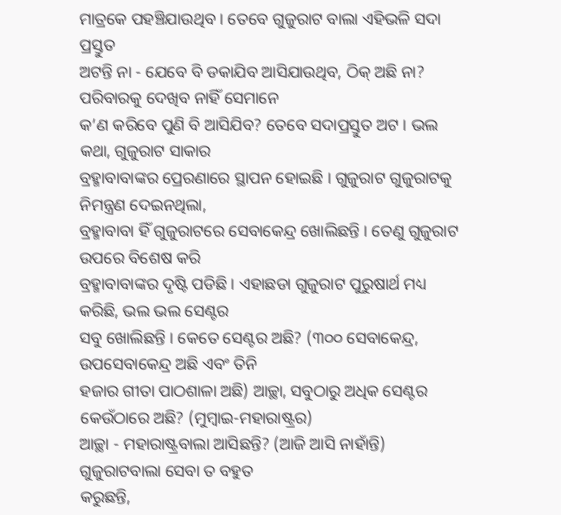ମାତ୍ରକେ ପହଞ୍ଚିଯାଉଥିବ । ତେବେ ଗୁଜୁରାଟ ବାଲା ଏହିଭଳି ସଦା ପ୍ରସ୍ତୁତ
ଅଟନ୍ତି ନା - ଯେବେ ବି ଡକାଯିବ ଆସିଯାଉଥିବ, ଠିକ୍ ଅଛି ନା? ପରିବାରକୁ ଦେଖିବ ନାହିଁ ସେମାନେ
କ’ଣ କରିବେ ପୁଣି ବି ଆସିଯିବ? ତେବେ ସଦାପ୍ରସ୍ତୁତ ଅଟ । ଭଲ କଥା, ଗୁଜୁରାଟ ସାକାର
ବ୍ରହ୍ମାବାବାଙ୍କର ପ୍ରେରଣାରେ ସ୍ଥାପନ ହୋଇଛି । ଗୁଜୁରାଟ ଗୁଜୁରାଟକୁ ନିମନ୍ତ୍ରଣ ଦେଇନଥିଲା,
ବ୍ରହ୍ମାବାବା ହିଁ ଗୁଜୁରାଟରେ ସେବାକେନ୍ଦ୍ର ଖୋଲିଛନ୍ତି । ତେଣୁ ଗୁଜୁରାଟ ଉପରେ ବିଶେଷ କରି
ବ୍ରହ୍ମାବାବାଙ୍କର ଦୃଷ୍ଟି ପଡିଛି । ଏହାଛଡା ଗୁଜୁରାଟ ପୁରୁଷାର୍ଥ ମଧ୍ୟ କରିଛି, ଭଲ ଭଲ ସେଣ୍ଟର
ସବୁ ଖୋଲିଛନ୍ତି । କେତେ ସେଣ୍ଟର ଅଛି? (୩୦୦ ସେବାକେନ୍ଦ୍ର, ଉପସେବାକେନ୍ଦ୍ର ଅଛି ଏବଂ ତିନି
ହଜାର ଗୀତା ପାଠଶାଳା ଅଛି) ଆଚ୍ଛା, ସବୁଠାରୁ ଅଧିକ ସେଣ୍ଟର କେଉଁଠାରେ ଅଛି? (ମୁମ୍ବାଇ-ମହାରାଷ୍ଟ୍ରର)
ଆଚ୍ଛା - ମହାରାଷ୍ଟ୍ରବାଲା ଆସିଛନ୍ତି? (ଆଜି ଆସି ନାହାଁନ୍ତି) ଗୁଜୁରାଟବାଲା ସେବା ତ ବହୁତ
କରୁଛନ୍ତି,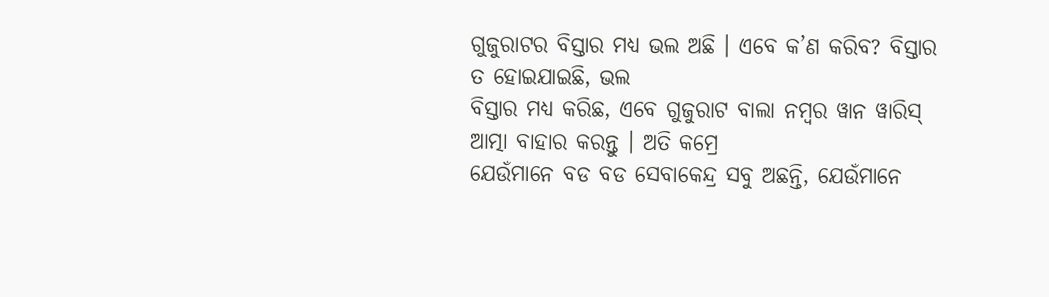ଗୁଜୁରାଟର ବିସ୍ତାର ମଧ୍ୟ ଭଲ ଅଛି । ଏବେ କ’ଣ କରିବ? ବିସ୍ତାର ତ ହୋଇଯାଇଛି, ଭଲ
ବିସ୍ତାର ମଧ୍ୟ କରିଛ, ଏବେ ଗୁଜୁରାଟ ବାଲା ନମ୍ବର ୱାନ ୱାରିସ୍ ଆତ୍ମା ବାହାର କରନ୍ତୁ । ଅତି କମ୍ରେ
ଯେଉଁମାନେ ବଡ ବଡ ସେବାକେନ୍ଦ୍ର ସବୁ ଅଛନ୍ତି, ଯେଉଁମାନେ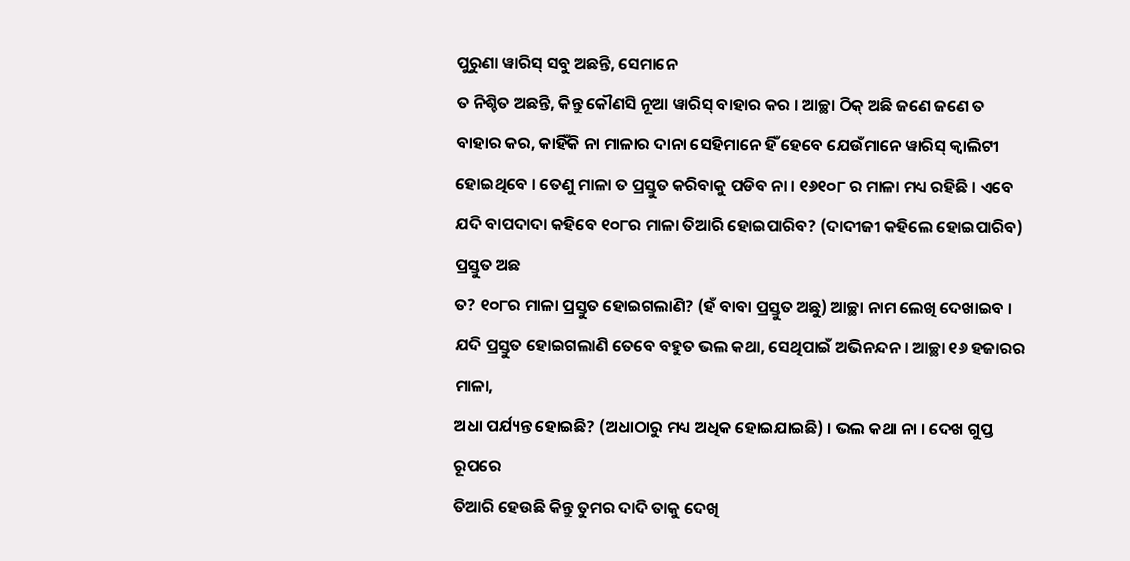ପୁରୁଣା ୱାରିସ୍ ସବୁ ଅଛନ୍ତି, ସେମାନେ
ତ ନିଶ୍ଚିତ ଅଛନ୍ତି, କିନ୍ତୁ କୌଣସି ନୂଆ ୱାରିସ୍ ବାହାର କର । ଆଚ୍ଛା ଠିକ୍ ଅଛି ଜଣେ ଜଣେ ତ
ବାହାର କର, କାହିଁକି ନା ମାଳାର ଦାନା ସେହିମାନେ ହିଁ ହେବେ ଯେଉଁମାନେ ୱାରିସ୍ କ୍ୱାଲିଟୀ
ହୋଇଥିବେ । ତେଣୁ ମାଳା ତ ପ୍ରସ୍ତୁତ କରିବାକୁ ପଡିବ ନା । ୧୬୧୦୮ ର ମାଳା ମଧ୍ୟ ରହିଛି । ଏବେ
ଯଦି ବାପଦାଦା କହିବେ ୧୦୮ର ମାଳା ତିଆରି ହୋଇପାରିବ? (ଦାଦୀଜୀ କହିଲେ ହୋଇପାରିବ) ପ୍ରସ୍ତୁତ ଅଛ
ତ? ୧୦୮ର ମାଳା ପ୍ରସ୍ତୁତ ହୋଇଗଲାଣି? (ହଁ ବାବା ପ୍ରସ୍ତୁତ ଅଛୁ) ଆଚ୍ଛା ନାମ ଲେଖି ଦେଖାଇବ ।
ଯଦି ପ୍ରସ୍ତୁତ ହୋଇଗଲାଣି ତେବେ ବହୁତ ଭଲ କଥା, ସେଥିପାଇଁ ଅଭିନନ୍ଦନ । ଆଚ୍ଛା ୧୬ ହଜାରର ମାଳା,
ଅଧା ପର୍ଯ୍ୟନ୍ତ ହୋଇଛି? (ଅଧାଠାରୁ ମଧ୍ୟ ଅଧିକ ହୋଇଯାଇଛି) । ଭଲ କଥା ନା । ଦେଖ ଗୁପ୍ତ ରୂପରେ
ତିଆରି ହେଉଛି କିନ୍ତୁ ତୁମର ଦାଦି ତାକୁ ଦେଖି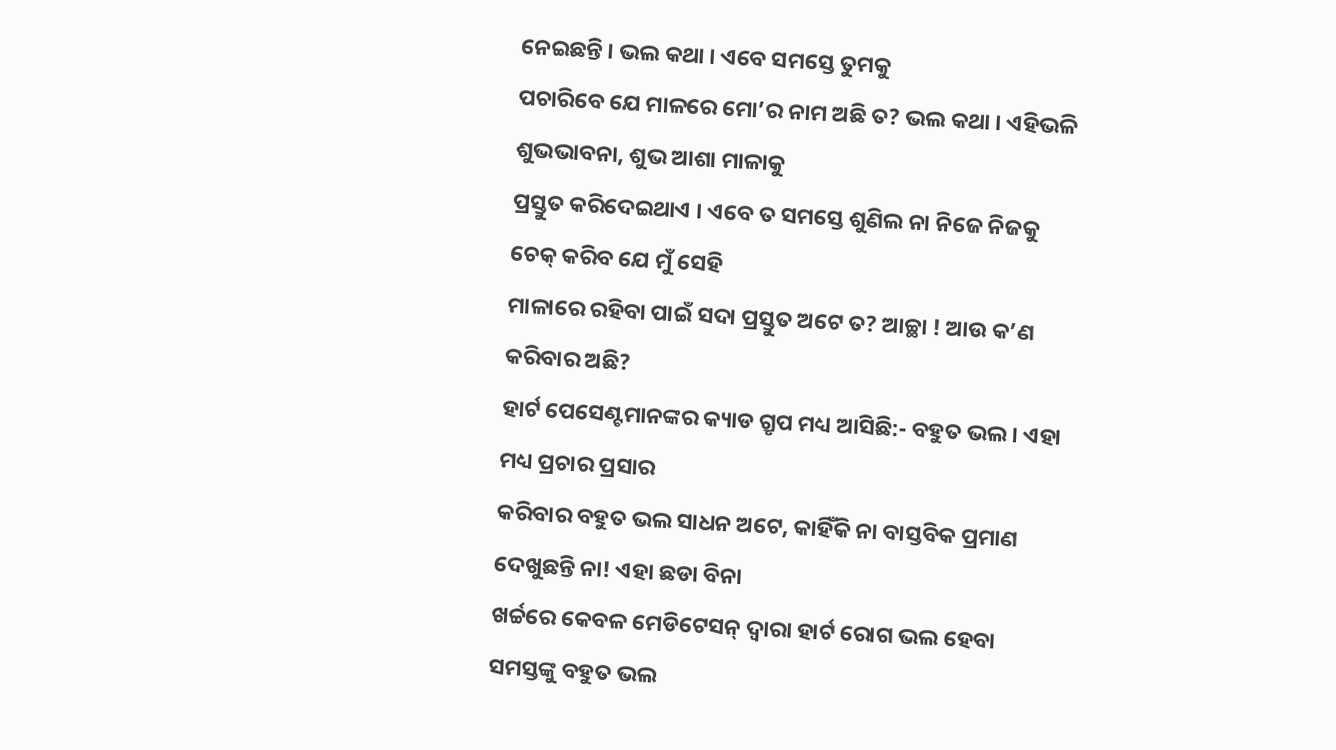ନେଇଛନ୍ତି । ଭଲ କଥା । ଏବେ ସମସ୍ତେ ତୁମକୁ
ପଚାରିବେ ଯେ ମାଳରେ ମୋ’ର ନାମ ଅଛି ତ? ଭଲ କଥା । ଏହିଭଳି ଶୁଭଭାବନା, ଶୁଭ ଆଶା ମାଳାକୁ
ପ୍ରସ୍ତୁତ କରିଦେଇଥାଏ । ଏବେ ତ ସମସ୍ତେ ଶୁଣିଲ ନା ନିଜେ ନିଜକୁ ଚେକ୍ କରିବ ଯେ ମୁଁ ସେହି
ମାଳାରେ ରହିବା ପାଇଁ ସଦା ପ୍ରସ୍ତୁତ ଅଟେ ତ? ଆଚ୍ଛା ! ଆଉ କ’ଣ କରିବାର ଅଛି?
ହାର୍ଟ ପେସେଣ୍ଟମାନଙ୍କର କ୍ୟାଡ ଗ୍ରୃପ ମଧ୍ୟ ଆସିଛି:- ବହୁତ ଭଲ । ଏହା ମଧ୍ୟ ପ୍ରଚାର ପ୍ରସାର
କରିବାର ବହୁତ ଭଲ ସାଧନ ଅଟେ, କାହିଁକି ନା ବାସ୍ତବିକ ପ୍ରମାଣ ଦେଖୁଛନ୍ତି ନା! ଏହା ଛଡା ବିନା
ଖର୍ଚ୍ଚରେ କେବଳ ମେଡିଟେସନ୍ ଦ୍ୱାରା ହାର୍ଟ ରୋଗ ଭଲ ହେବା ସମସ୍ତଙ୍କୁ ବହୁତ ଭଲ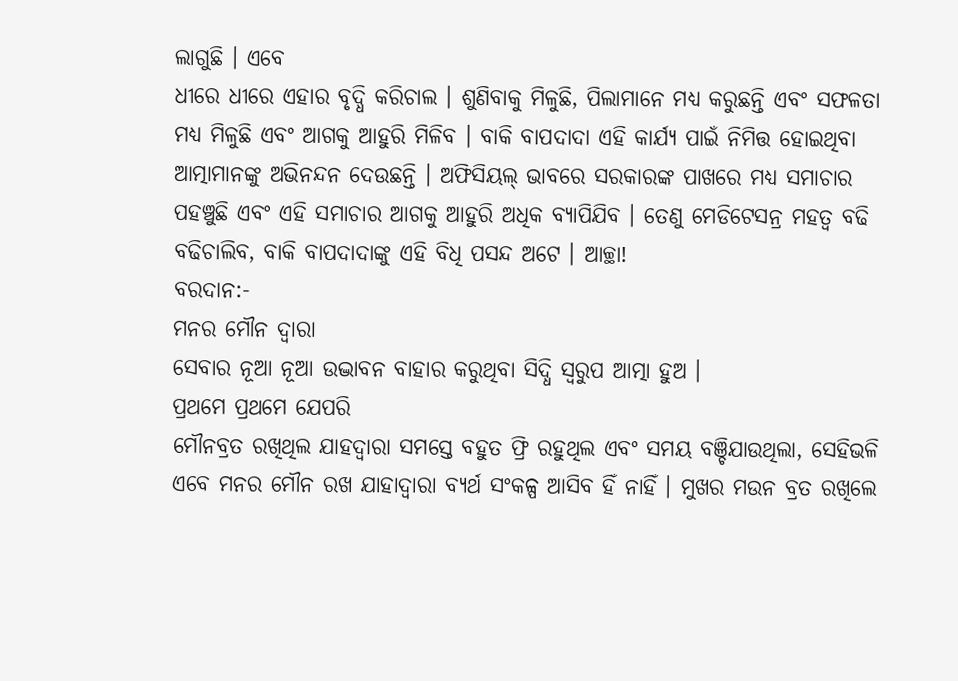ଲାଗୁଛି । ଏବେ
ଧୀରେ ଧୀରେ ଏହାର ବୃଦ୍ଧି କରିଚାଲ । ଶୁଣିବାକୁ ମିଳୁଛି, ପିଲାମାନେ ମଧ୍ୟ କରୁଛନ୍ତି ଏବଂ ସଫଳତା
ମଧ୍ୟ ମିଳୁଛି ଏବଂ ଆଗକୁ ଆହୁରି ମିଳିବ । ବାକି ବାପଦାଦା ଏହି କାର୍ଯ୍ୟ ପାଇଁ ନିମିତ୍ତ ହୋଇଥିବା
ଆତ୍ମାମାନଙ୍କୁ ଅଭିନନ୍ଦନ ଦେଉଛନ୍ତି । ଅଫିସିୟଲ୍ ଭାବରେ ସରକାରଙ୍କ ପାଖରେ ମଧ୍ୟ ସମାଚାର
ପହଞ୍ଚୁଛି ଏବଂ ଏହି ସମାଚାର ଆଗକୁ ଆହୁରି ଅଧିକ ବ୍ୟାପିଯିବ । ତେଣୁ ମେଡିଟେସନ୍ର ମହତ୍ୱ ବଢି
ବଢିଚାଲିବ, ବାକି ବାପଦାଦାଙ୍କୁ ଏହି ବିଧି ପସନ୍ଦ ଅଟେ । ଆଚ୍ଛା!
ବରଦାନ:-
ମନର ମୌନ ଦ୍ୱାରା
ସେବାର ନୂଆ ନୂଆ ଉଦ୍ଭାବନ ବାହାର କରୁଥିବା ସିଦ୍ଧି ସ୍ୱରୁପ ଆତ୍ମା ହୁଅ ।
ପ୍ରଥମେ ପ୍ରଥମେ ଯେପରି
ମୌନବ୍ରତ ରଖିଥିଲ ଯାହଦ୍ୱାରା ସମସ୍ତେ ବହୁତ ଫ୍ରି ରହୁଥିଲ ଏବଂ ସମୟ ବଞ୍ଚିଯାଉଥିଲା, ସେହିଭଳି
ଏବେ ମନର ମୌନ ରଖ ଯାହାଦ୍ୱାରା ବ୍ୟର୍ଥ ସଂକଳ୍ପ ଆସିବ ହିଁ ନାହିଁ । ମୁଖର ମଉନ ବ୍ରତ ରଖିଲେ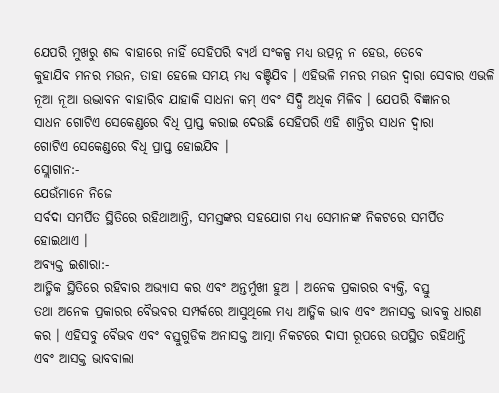ଯେପରି ମୁଖରୁ ଶବ୍ଦ ବାହାରେ ନାହିଁ ସେହିପରି ବ୍ୟର୍ଥ ସଂକଳ୍ପ ମଧ୍ୟ ଉତ୍ପନ୍ନ ନ ହେଉ, ତେବେ
କୁହାଯିବ ମନର ମଉନ, ତାହା ହେଲେ ସମୟ ମଧ୍ୟ ବଞ୍ଚିଯିବ । ଏହିଭଳି ମନର ମଉନ ଦ୍ୱାରା ସେବାର ଏଭଳି
ନୂଆ ନୂଆ ଉଦ୍ଭାବନ ବାହାରିବ ଯାହାକି ସାଧନା କମ୍ ଏବଂ ସିଦ୍ଧି ଅଧିକ ମିଳିବ । ଯେପରି ବିଜ୍ଞାନର
ସାଧନ ଗୋଟିଏ ସେକେଣ୍ଡରେ ବିଧି ପ୍ରାପ୍ତ କରାଇ ଦେଉଛି ସେହିପରି ଏହି ଶାନ୍ତିର ସାଧନ ଦ୍ୱାରା
ଗୋଟିଏ ସେକେଣ୍ଡରେ ବିଧି ପ୍ରାପ୍ତ ହୋଇଯିବ ।
ସ୍ଲୋଗାନ:-
ଯେଉଁମାନେ ନିଜେ
ସର୍ବଦା ସମର୍ପିତ ସ୍ଥିତିରେ ରହିଥାଆନ୍ତି, ସମସ୍ତଙ୍କର ସହଯୋଗ ମଧ୍ୟ ସେମାନଙ୍କ ନିକଟରେ ସମର୍ପିତ
ହୋଇଥାଏ ।
ଅବ୍ୟକ୍ତ ଇଶାରା:-
ଆତ୍ମିକ ସ୍ଥିତିରେ ରହିବାର ଅଭ୍ୟାସ କର ଏବଂ ଅନ୍ତର୍ମୁଖୀ ହୁଅ । ଅନେକ ପ୍ରକାରର ବ୍ୟକ୍ତି, ବସ୍ତୁ
ତଥା ଅନେକ ପ୍ରକାରର ବୈଭବର ସମ୍ପର୍କରେ ଆସୁଥିଲେ ମଧ୍ୟ ଆତ୍ମିକ ଭାବ ଏବଂ ଅନାସକ୍ତ ଭାବକୁ ଧାରଣ
କର । ଏହିସବୁ ବୈଭବ ଏବଂ ବସ୍ତୁଗୁଡିକ ଅନାସକ୍ତ ଆତ୍ମା ନିକଟରେ ଦାସୀ ରୂପରେ ଉପସ୍ଥିତ ରହିଥାନ୍ତି
ଏବଂ ଆସକ୍ତ ଭାବବାଲା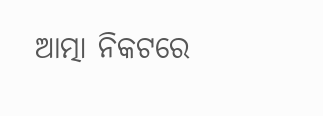ଆତ୍ମା ନିକଟରେ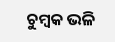ଚୁମ୍ବକ ଭଳି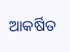ଆକର୍ଷିତ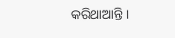କରିଥାଆନ୍ତି ।